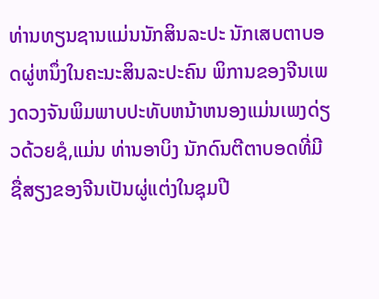ທ່ານທຽນຊານແມ່ນນັກສິນລະປະ ນັກເສບຕາບອດຜູ່ຫນຶ່ງໃນຄະນະສິນລະປະຄົນ ພິການຂອງຈີນເພງດວງຈັນພິມພາບປະທັບຫນ້າຫນອງແມ່ນເພງດ່ຽວດ້ວຍຊໍ,ແມ່ນ ທ່ານອາບິງ ນັກດົນຕີຕາບອດທີ່ມີຊື່ສຽງຂອງຈີນເປັນຜູ່ແຕ່ງໃນຊຸມປີ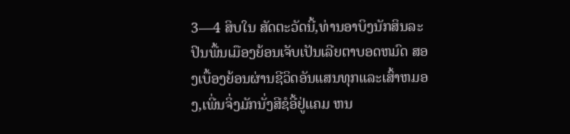3—4 ສິບໃນ ສັດຕະວັດນີ້,ທ່ານອາບິງນັກສິນລະປິນພື້ນເມືອງຍ້ອນເຈັບເປັນເລີຍຕາບອດຫມົດ ສອງເບື້ອງຍ້ອນຜ່ານຊີວິດອັນແສນທຸກແລະເສົ້າຫມອງ,ເພີ່ນຈິ່ງມັກນັ່ງສີຊໍອີ້ຢູ່ແຄມ ຫນ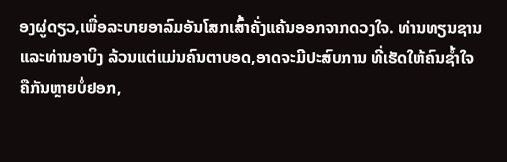ອງຜູ່ດຽວ,ເພື່ອລະບາຍອາລົມອັນໂສກເສົ້າຄັ່ງແຄ້ນອອກຈາກດວງໃຈ. ທ່ານທຽນຊານແລະທ່ານອາບິງ ລ້ວນແຕ່ແມ່ນຄົນຕາບອດ,ອາດຈະມີປະສົບການ ທີ່ເຮັດໃຫ້ຄົນຊ້ຳໃຈຄືກັນຫຼາຍບໍ່ຢອກ,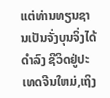ແຕ່ທ່ານທຽນຊານເປັນຈັ່ງບຸນຈິ່ງໄດ້ດຳລົງ ຊີວິດຢູ່ປະເທດຈີນໃຫມ່,ເຖິງ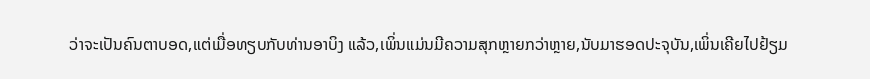ວ່າຈະເປັນຄົນຕາບອດ,ແຕ່ເມື່ອທຽບກັບທ່ານອາບິງ ແລ້ວ,ເພິ່ນແມ່ນມີຄວາມສຸກຫຼາຍກວ່າຫຼາຍ,ນັບມາຮອດປະຈຸບັນ,ເພິ່ນເຄີຍໄປຢ້ຽມ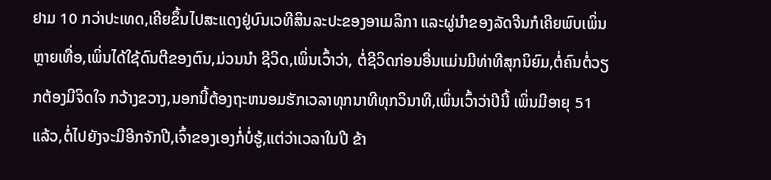ຢາມ 10 ກວ່າປະເທດ,ເຄີຍຂຶ້ນໄປສະແດງຢູ່ບົນເວທີສິນລະປະຂອງອາເມລິກາ ແລະຜູ່ນຳຂອງລັດຈີນກໍເຄີຍພົບເພິ່ນຫຼາຍເທື່ອ,ເພິ່ນໄດ້ໃຊ້ດົນຕີຂອງຕົນ,ມ່ວນນຳ ຊີວິດ,ເພິ່ນເວົ້າວ່າ, ຕໍ່ຊີວິດກ່ອນອື່ນແມ່ນມີທ່າທີສຸກນິຍົມ,ຕໍ່ຄົນຕໍ່ວຽກຕ້ອງມີຈິດໃຈ ກວ້າງຂວາງ,ນອກນີ້ຕ້ອງຖະຫນອມຮັກເວລາທຸກນາທີທຸກວິນາທີ,ເພິ່ນເວົ້າວ່າປີນີ້ ເພິ່ນມີອາຍຸ 51 ແລ້ວ,ຕໍ່ໄປຍັງຈະມີອີກຈັກປີ,ເຈົ້າຂອງເອງກໍ່ບໍ່ຮູ້,ແຕ່ວ່າເວລາໃນປີ ຂ້າ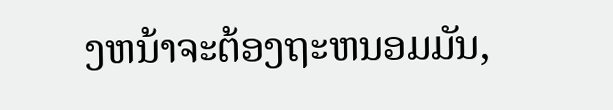ງຫນ້າຈະຕ້ອງຖະຫນອມມັນ,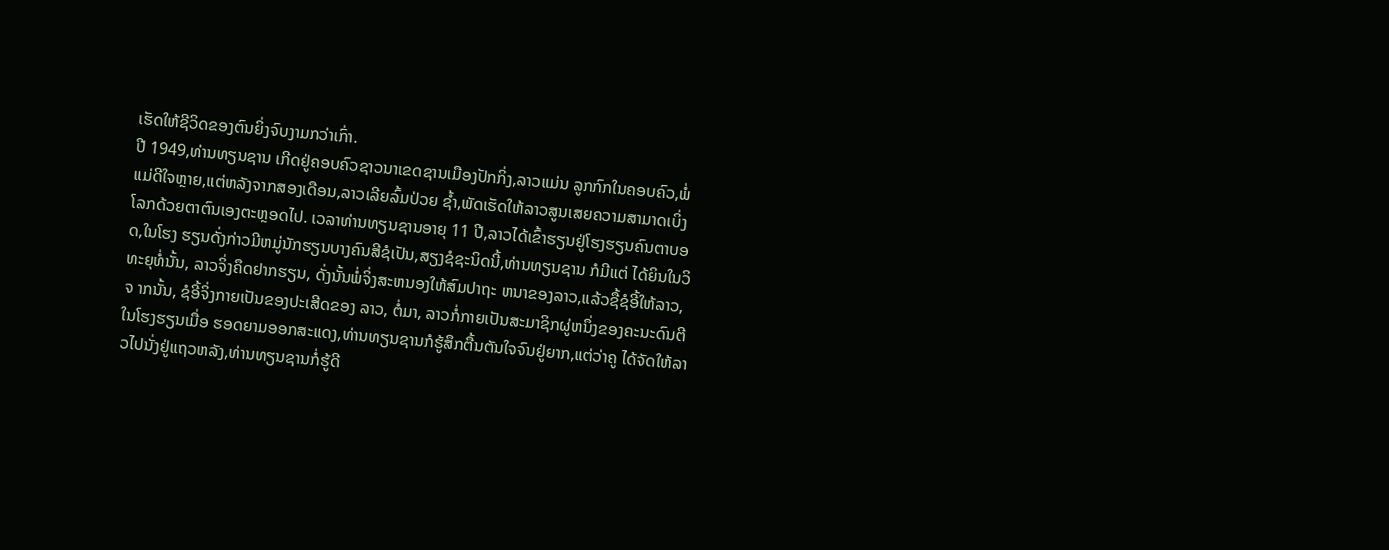ເຮັດໃຫ້ຊີວິດຂອງຕົນຍິ່ງຈົບງາມກວ່າເກົ່າ.
ປີ 1949,ທ່ານທຽນຊານ ເກີດຢູ່ຄອບຄົວຊາວນາເຂດຊານເມືອງປັກກິ່ງ,ລາວແມ່ນ ລູກກົກໃນຄອບຄົວ,ພໍ່ແມ່ດີໃຈຫຼາຍ,ແຕ່ຫລັງຈາກສອງເດືອນ,ລາວເລີຍລົ້ມປ່ວຍ ຊ້ຳ,ພັດເຮັດໃຫ້ລາວສູນເສຍຄວາມສາມາດເບິ່ງໂລກດ້ວຍຕາຕົນເອງຕະຫຼອດໄປ. ເວລາທ່ານທຽນຊານອາຍຸ 11 ປີ,ລາວໄດ້ເຂົ້າຮຽນຢູ່ໂຮງຮຽນຄົນຕາບອດ,ໃນໂຮງ ຮຽນດັ່ງກ່າວມີຫມູ່ນັກຮຽນບາງຄົນສີຊໍເປັນ,ສຽງຊໍຊະນິດນີ້,ທ່ານທຽນຊານ ກໍມີແຕ່ ໄດ້ຍິນໃນວິທະຍຸທໍ່ນັ້ນ, ລາວຈິ່ງຄຶດຢາກຮຽນ, ດັ່ງນັ້ນພໍ່ຈິ່ງສະຫນອງໃຫ້ສົມປາຖະ ຫນາຂອງລາວ,ແລ້ວຊື້ຊໍອີ້ໃຫ້ລາວ,ຈ າກນັ້ນ, ຊໍອີ້ຈິ່ງກາຍເປັນຂອງປະເສີດຂອງ ລາວ, ຕໍ່ມາ, ລາວກໍ່ກາຍເປັນສະມາຊິກຜູ່ຫນຶ່ງຂອງຄະນະດົນຕີໃນໂຮງຮຽນເມື່ອ ຮອດຍາມອອກສະແດງ,ທ່ານທຽນຊານກໍຮູ້ສຶກຕື້ນຕັນໃຈຈົນຢູ່ຍາກ,ແຕ່ວ່າຄູ ໄດ້ຈັດໃຫ້ລາວໄປນັ່ງຢູ່ແຖວຫລັງ,ທ່ານທຽນຊານກໍ່ຮູ້ດີ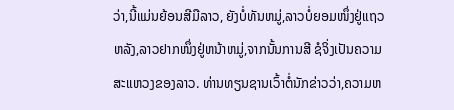ວ່າ,ນີ້ແມ່ນຍ້ອນສີມືລາວ, ຍັງບໍ່ທັນຫມູ່,ລາວບໍ່ຍອມໜຶ່ງຢູ່ແຖວຫລັງ,ລາວຢາກໜຶ່ງຢູ່ຫນ້າຫມູ່,ຈາກນັ້ນການສີ ຊໍຈິ່ງເປັນຄວາມສະແຫວງຂອງລາວ. ທ່ານທຽນຊານເວົ້າຕໍ່ນັກຂ່າວວ່າ,ຄວາມຫ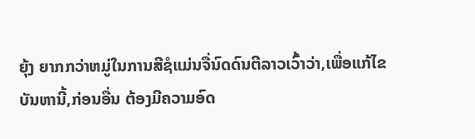ຍຸ້ງ ຍາກກວ່າຫມູ່ໃນການສີຊໍແມ່ນຈື່ນົດດົນຕີລາວເວົ້າວ່າ,ເພື່ອແກ້ໄຂບັນຫານີ້,ກ່ອນອື່ນ ຕ້ອງມີຄວາມອົດ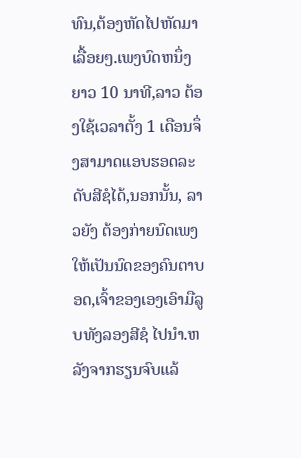ທົນ,ຕ້ອງຫັດໄປຫັດມາເລື້ອຍໆ.ເພງບົດຫນຶ່ງຍາວ 10 ນາທີ,ລາວ ຕ້ອງໃຊ້ເວລາຕັ້ງ 1 ເດືອນຈຶ່ງສາມາດແອບຮອດລະດັບສີຊໍໄດ້,ນອກນັ້ນ, ລາວຍັງ ຕ້ອງກ່າຍນົດເພງໃຫ້ເປັນນົດຂອງຄົນຕາບອດ,ເຈົ້າຂອງເອງເອົາມືລູບທັງລອງສີຊໍ ໄປນຳ.ຫລັງຈາກຮຽນຈົບແລ້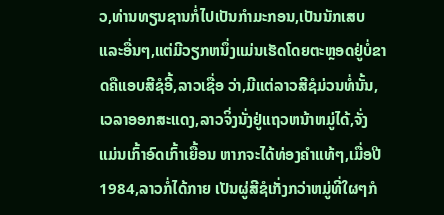ວ,ທ່ານທຽນຊານກໍ່ໄປເປັນກຳມະກອນ,ເປັນນັກເສບ ແລະອື່ນໆ,ແຕ່ມີວຽກຫນຶ່ງແມ່ນເຮັດໂດຍຕະຫຼອດຢູ່ບໍ່ຂາດຄືແອບສີຊໍອີ້,ລາວເຊື່ອ ວ່າ,ມີແຕ່ລາວສີຊໍມ່ວນທໍ່ນັ້ນ,ເວລາອອກສະແດງ,ລາວຈິ່ງນັ່ງຢູ່ແຖວຫນ້າຫມູ່ໄດ້,ຈັ່ງ ແມ່ນເກົ້າອົດເກົ້າເຍື້ອນ ຫາກຈະໄດ້ທ່ອງຄຳແທ້ໆ,ເມື່ອປີ 1984,ລາວກໍ່ໄດ້ກາຍ ເປັນຜູ່ສີຊໍເກັ່ງກວ່າຫມູ່ທີ່ໃຜໆກໍ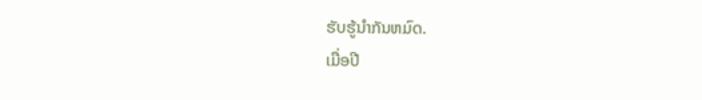ຮັບຮູ້ນຳກັນຫມົດ.
ເມື່ອປີ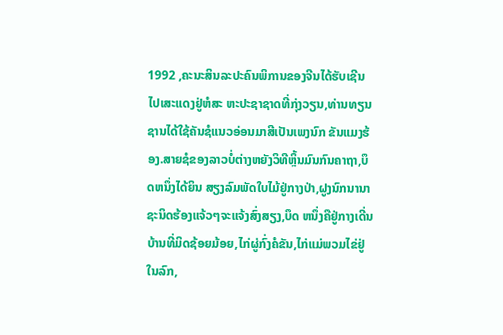1992 ,ຄະນະສິນລະປະຄົນພິການຂອງຈີນໄດ້ຮັບເຊີນໄປເສະແດງຢູ່ຫໍສະ ຫະປະຊາຊາດທີ່ກຸ່ງວຽນ,ທ່ານທຽນຊານໄດ້ໃຊ້ຄັນຊໍແນວອ່ອນມາສີເປັນເພງນົກ ຂັນແມງຮ້ອງ.ສາຍຊໍຂອງລາວບໍ່ຕ່າງຫຍັງວິທີຫຼິ້ນມົນກົນຄາຖາ,ບຶດຫນຶ່ງໄດ້ຍິນ ສຽງລົມພັດໃບໄມ້ຢູ່ກາງປ່າ,ຝູງນົກນານາຊະນິດຮ້ອງແຈ້ວໆຈະແຈ້ງສົ່ງສຽງ,ບຶດ ຫນຶ່ງຄືຢູ່ກາງເດີ່ນບ້ານທີ່ມິດຊ້ອຍມ້ອຍ,ໄກ່ຜູ່ກົ່ງຄໍຂັນ,ໄກ່ແມ່ພວມໄຂ່ຢູ່ໃນລົກ,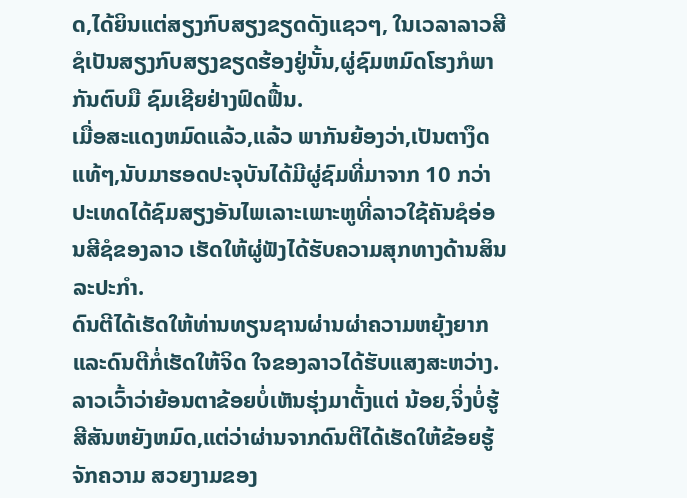ດ,ໄດ້ຍິນແຕ່ສຽງກົບສຽງຂຽດດັງແຊວໆ, ໃນເວລາລາວສີຊໍເປັນສຽງກົບສຽງຂຽດຮ້ອງຢູ່ນັ້ນ,ຜູ່ຊົມຫມົດໂຮງກໍພາກັນຕົບມື ຊົມເຊີຍຢ່າງຟົດຟື້ນ.
ເມື່ອສະແດງຫມົດແລ້ວ,ແລ້ວ ພາກັນຍ້ອງວ່າ,ເປັນຕາງຶດແທ້ໆ,ນັບມາຮອດປະຈຸບັນໄດ້ມີຜູ່ຊົມທີ່ມາຈາກ 10 ກວ່າປະເທດໄດ້ຊົມສຽງອັນໄພເລາະເພາະຫູທີ່ລາວໃຊ້ຄັນຊໍອ່ອນສີຊໍຂອງລາວ ເຮັດໃຫ້ຜູ່ຟັງໄດ້ຮັບຄວາມສຸກທາງດ້ານສິນລະປະກຳ.
ດົນຕີໄດ້ເຮັດໃຫ້ທ່ານທຽນຊານຜ່ານຜ່າຄວາມຫຍຸ້ງຍາກແລະດົນຕີກໍ່ເຮັດໃຫ້ຈິດ ໃຈຂອງລາວໄດ້ຮັບແສງສະຫວ່າງ.ລາວເວົ້າວ່າຍ້ອນຕາຂ້ອຍບໍ່ເຫັນຮຸ່ງມາຕັ້ງແຕ່ ນ້ອຍ,ຈິ່ງບໍ່ຮູ້ສີສັນຫຍັງຫມົດ,ແຕ່ວ່າຜ່ານຈາກດົນຕີໄດ້ເຮັດໃຫ້ຂ້ອຍຮູ້ຈັກຄວາມ ສວຍງາມຂອງ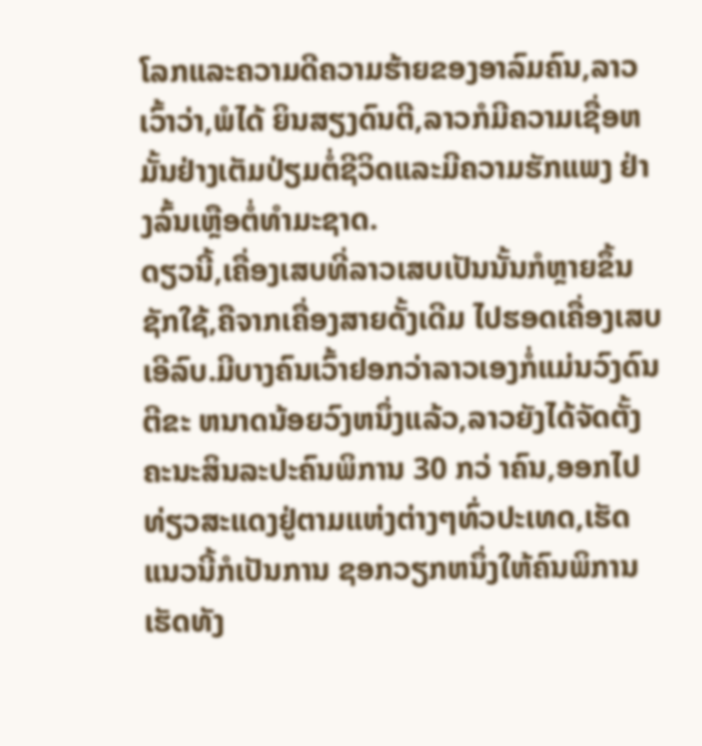ໂລກແລະຄວາມດີຄວາມຮ້າຍຂອງອາລົມຄົນ,ລາວເວົ້າວ່າ,ພໍໄດ້ ຍິນສຽງດົນຕີ,ລາວກໍມີຄວາມເຊື່ອຫມັ້ນຢ່າງເຕັມປ່ຽມຕໍ່ຊີວິດແລະມີຄວາມຮັກແພງ ຢ່າງລົ້ນເຫຼືອຕໍ່ທຳມະຊາດ.
ດຽວນີ້,ເຄື່ອງເສບທີ່ລາວເສບເປັນນັ້ນກໍຫຼາຍຂຶ້ນຊັກໃຊ້,ຄືຈາກເຄື່ອງສາຍດັ້ງເດີມ ໄປຮອດເຄື່ອງເສບເອີລົບ.ມີບາງຄົນເວົ້າຢອກວ່າລາວເອງກໍ່ແມ່ນວົງດົນຕີຂະ ຫນາດນ້ອຍວົງຫນຶ່ງແລ້ວ,ລາວຍັງໄດ້ຈັດຕັ້ງຄະນະສິນລະປະຄົນພິການ 30 ກວ່ າຄົນ,ອອກໄປທ່ຽວສະແດງຢູ່ຕາມແຫ່ງຕ່າງໆທົ່ວປະເທດ,ເຮັດແນວນີ້ກໍເປັນການ ຊອກວຽກຫນຶ່ງໃຫ້ຄົນພິການເຮັດທັງ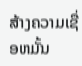ສ້າງຄວາມເຊື່ອຫມັ້ນ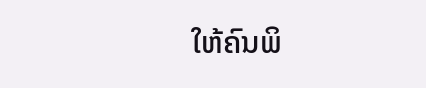ໃຫ້ຄົນພິ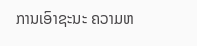ການເອົາຊະນະ ຄວາມຫ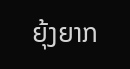ຍຸ້ງຍາກ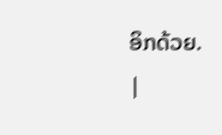ອິກດ້ວຍ.
|